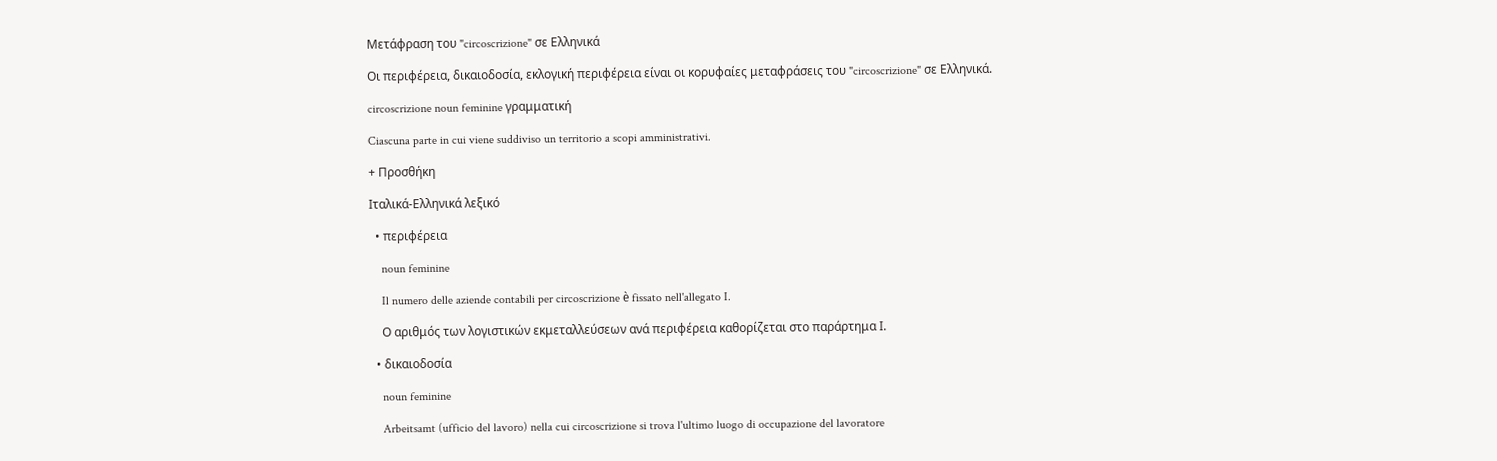Μετάφραση του "circoscrizione" σε Ελληνικά

Οι περιφέρεια, δικαιοδοσία, εκλογική περιφέρεια είναι οι κορυφαίες μεταφράσεις του "circoscrizione" σε Ελληνικά.

circoscrizione noun feminine γραμματική

Ciascuna parte in cui viene suddiviso un territorio a scopi amministrativi.

+ Προσθήκη

Ιταλικά-Ελληνικά λεξικό

  • περιφέρεια

    noun feminine

    Il numero delle aziende contabili per circoscrizione è fissato nell'allegato I.

    Ο αριθμός των λογιστικών εκμεταλλεύσεων ανά περιφέρεια καθορίζεται στο παράρτημα Ι.

  • δικαιοδοσία

    noun feminine

    Arbeitsamt (ufficio del lavoro) nella cui circoscrizione si trova l'ultimo luogo di occupazione del lavoratore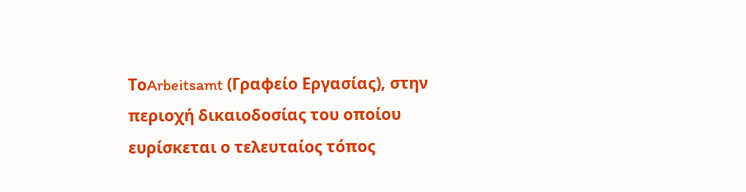ΤοArbeitsamt (Γραφείο Εργασίας), στην περιοχή δικαιοδοσίας του οποίου ευρίσκεται ο τελευταίος τόπος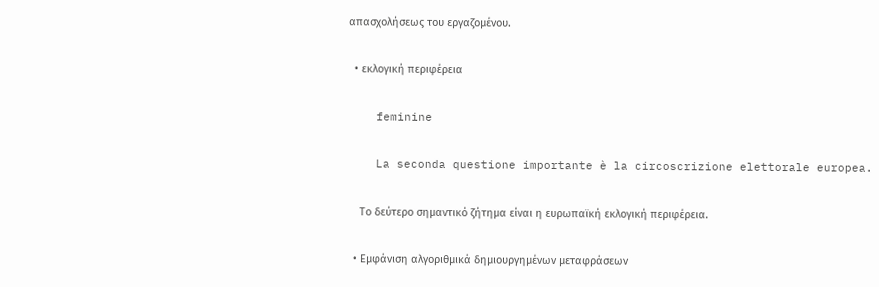απασχολήσεως του εργαζομένου.

  • εκλογική περιφέρεια

    feminine

    La seconda questione importante è la circoscrizione elettorale europea.

    Το δεύτερο σημαντικό ζήτημα είναι η ευρωπαϊκή εκλογική περιφέρεια.

  • Εμφάνιση αλγοριθμικά δημιουργημένων μεταφράσεων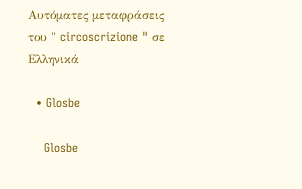Αυτόματες μεταφράσεις του " circoscrizione " σε Ελληνικά

  • Glosbe

    Glosbe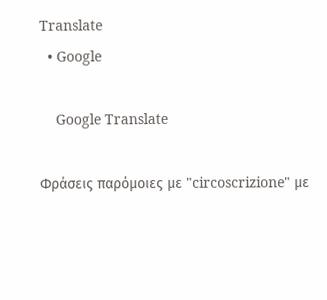Translate
  • Google

    Google Translate

Φράσεις παρόμοιες με "circoscrizione" με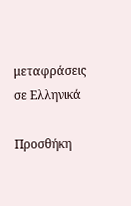μεταφράσεις σε Ελληνικά

Προσθήκη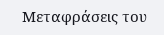Μεταφράσεις του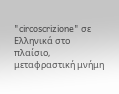"circoscrizione" σε Ελληνικά στο πλαίσιο, μεταφραστική μνήμη